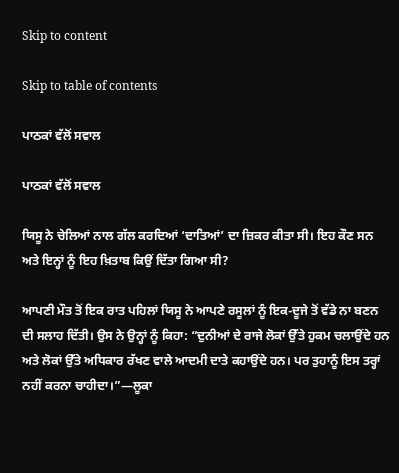Skip to content

Skip to table of contents

ਪਾਠਕਾਂ ਵੱਲੋਂ ਸਵਾਲ

ਪਾਠਕਾਂ ਵੱਲੋਂ ਸਵਾਲ

ਯਿਸੂ ਨੇ ਚੇਲਿਆਂ ਨਾਲ ਗੱਲ ਕਰਦਿਆਂ ‘ਦਾਤਿਆਂ’ ਦਾ ਜ਼ਿਕਰ ਕੀਤਾ ਸੀ। ਇਹ ਕੌਣ ਸਨ ਅਤੇ ਇਨ੍ਹਾਂ ਨੂੰ ਇਹ ਖ਼ਿਤਾਬ ਕਿਉਂ ਦਿੱਤਾ ਗਿਆ ਸੀ?

ਆਪਣੀ ਮੌਤ ਤੋਂ ਇਕ ਰਾਤ ਪਹਿਲਾਂ ਯਿਸੂ ਨੇ ਆਪਣੇ ਰਸੂਲਾਂ ਨੂੰ ਇਕ-ਦੂਜੇ ਤੋਂ ਵੱਡੇ ਨਾ ਬਣਨ ਦੀ ਸਲਾਹ ਦਿੱਤੀ। ਉਸ ਨੇ ਉਨ੍ਹਾਂ ਨੂੰ ਕਿਹਾ: “ਦੁਨੀਆਂ ਦੇ ਰਾਜੇ ਲੋਕਾਂ ਉੱਤੇ ਹੁਕਮ ਚਲਾਉਂਦੇ ਹਨ ਅਤੇ ਲੋਕਾਂ ਉੱਤੇ ਅਧਿਕਾਰ ਰੱਖਣ ਵਾਲੇ ਆਦਮੀ ਦਾਤੇ ਕਹਾਉਂਦੇ ਹਨ। ਪਰ ਤੁਹਾਨੂੰ ਇਸ ਤਰ੍ਹਾਂ ਨਹੀਂ ਕਰਨਾ ਚਾਹੀਦਾ।”—ਲੂਕਾ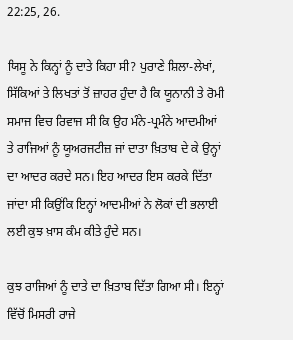22:25, 26.

ਯਿਸੂ ਨੇ ਕਿਨ੍ਹਾਂ ਨੂੰ ਦਾਤੇ ਕਿਹਾ ਸੀ? ਪੁਰਾਣੇ ਸ਼ਿਲਾ-ਲੇਖਾਂ, ਸਿੱਕਿਆਂ ਤੇ ਲਿਖਤਾਂ ਤੋਂ ਜ਼ਾਹਰ ਹੁੰਦਾ ਹੈ ਕਿ ਯੂਨਾਨੀ ਤੇ ਰੋਮੀ ਸਮਾਜ ਵਿਚ ਰਿਵਾਜ ਸੀ ਕਿ ਉਹ ਮੰਨੇ-ਪ੍ਰਮੰਨੇ ਆਦਮੀਆਂ ਤੇ ਰਾਜਿਆਂ ਨੂੰ ਯੂਅਰਜਟੀਜ਼ ਜਾਂ ਦਾਤਾ ਖ਼ਿਤਾਬ ਦੇ ਕੇ ਉਨ੍ਹਾਂ ਦਾ ਆਦਰ ਕਰਦੇ ਸਨ। ਇਹ ਆਦਰ ਇਸ ਕਰਕੇ ਦਿੱਤਾ ਜਾਂਦਾ ਸੀ ਕਿਉਂਕਿ ਇਨ੍ਹਾਂ ਆਦਮੀਆਂ ਨੇ ਲੋਕਾਂ ਦੀ ਭਲਾਈ ਲਈ ਕੁਝ ਖ਼ਾਸ ਕੰਮ ਕੀਤੇ ਹੁੰਦੇ ਸਨ।

ਕੁਝ ਰਾਜਿਆਂ ਨੂੰ ਦਾਤੇ ਦਾ ਖ਼ਿਤਾਬ ਦਿੱਤਾ ਗਿਆ ਸੀ। ਇਨ੍ਹਾਂ ਵਿੱਚੋਂ ਮਿਸਰੀ ਰਾਜੇ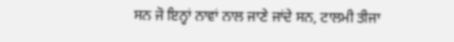ਸਨ ਜੋ ਇਨ੍ਹਾਂ ਨਾਵਾਂ ਨਾਲ ਜਾਣੇ ਜਾਂਦੇ ਸਨ, ਟਾਲਮੀ ਤੀਜਾ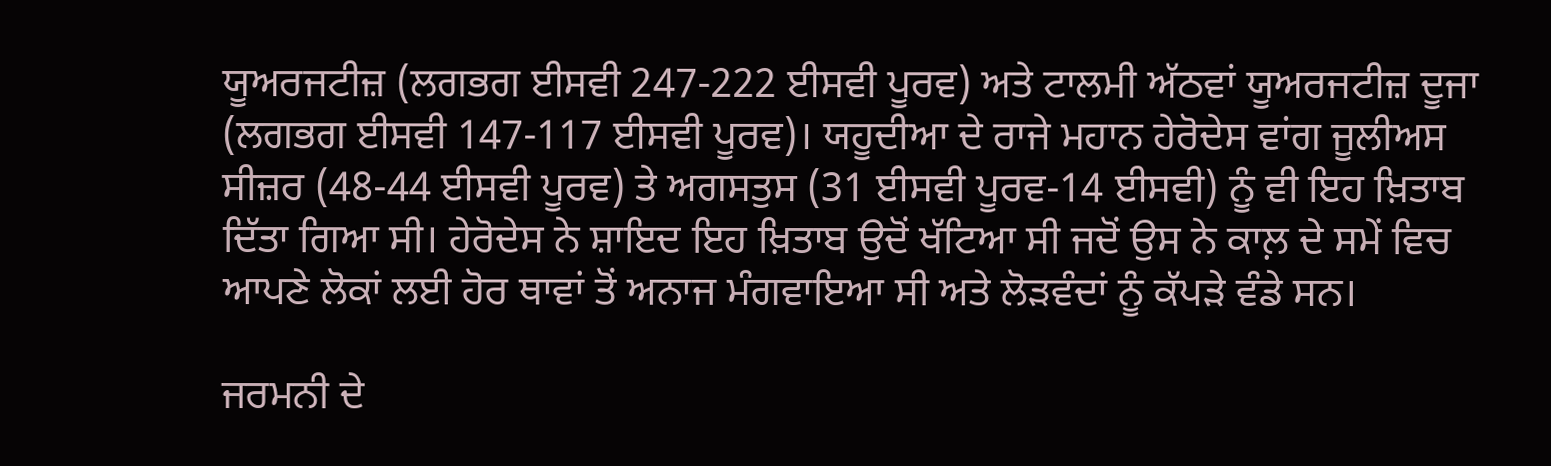ਯੂਅਰਜਟੀਜ਼ (ਲਗਭਗ ਈਸਵੀ 247-222 ਈਸਵੀ ਪੂਰਵ) ਅਤੇ ਟਾਲਮੀ ਅੱਠਵਾਂ ਯੂਅਰਜਟੀਜ਼ ਦੂਜਾ (ਲਗਭਗ ਈਸਵੀ 147-117 ਈਸਵੀ ਪੂਰਵ)। ਯਹੂਦੀਆ ਦੇ ਰਾਜੇ ਮਹਾਨ ਹੇਰੋਦੇਸ ਵਾਂਗ ਜੂਲੀਅਸ ਸੀਜ਼ਰ (48-44 ਈਸਵੀ ਪੂਰਵ) ਤੇ ਅਗਸਤੁਸ (31 ਈਸਵੀ ਪੂਰਵ-14 ਈਸਵੀ) ਨੂੰ ਵੀ ਇਹ ਖ਼ਿਤਾਬ ਦਿੱਤਾ ਗਿਆ ਸੀ। ਹੇਰੋਦੇਸ ਨੇ ਸ਼ਾਇਦ ਇਹ ਖ਼ਿਤਾਬ ਉਦੋਂ ਖੱਟਿਆ ਸੀ ਜਦੋਂ ਉਸ ਨੇ ਕਾਲ਼ ਦੇ ਸਮੇਂ ਵਿਚ ਆਪਣੇ ਲੋਕਾਂ ਲਈ ਹੋਰ ਥਾਵਾਂ ਤੋਂ ਅਨਾਜ ਮੰਗਵਾਇਆ ਸੀ ਅਤੇ ਲੋੜਵੰਦਾਂ ਨੂੰ ਕੱਪੜੇ ਵੰਡੇ ਸਨ।

ਜਰਮਨੀ ਦੇ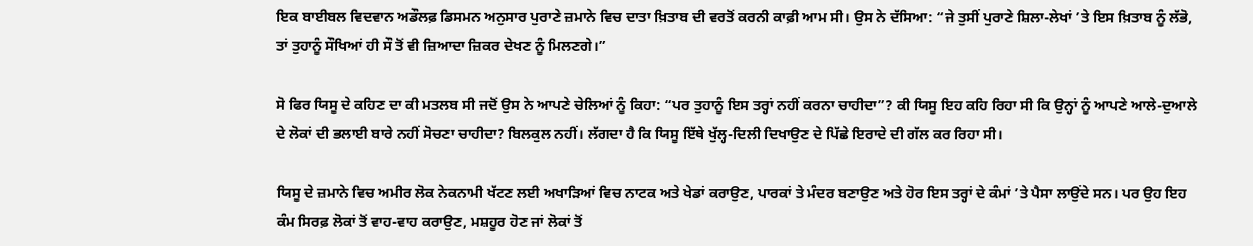ਇਕ ਬਾਈਬਲ ਵਿਦਵਾਨ ਅਡੌਲਫ਼ ਡਿਸਮਨ ਅਨੁਸਾਰ ਪੁਰਾਣੇ ਜ਼ਮਾਨੇ ਵਿਚ ਦਾਤਾ ਖ਼ਿਤਾਬ ਦੀ ਵਰਤੋਂ ਕਰਨੀ ਕਾਫ਼ੀ ਆਮ ਸੀ। ਉਸ ਨੇ ਦੱਸਿਆ: “ਜੇ ਤੁਸੀਂ ਪੁਰਾਣੇ ਸ਼ਿਲਾ-ਲੇਖਾਂ ’ਤੇ ਇਸ ਖ਼ਿਤਾਬ ਨੂੰ ਲੱਭੋ, ਤਾਂ ਤੁਹਾਨੂੰ ਸੌਖਿਆਂ ਹੀ ਸੌ ਤੋਂ ਵੀ ਜ਼ਿਆਦਾ ਜ਼ਿਕਰ ਦੇਖਣ ਨੂੰ ਮਿਲਣਗੇ।”

ਸੋ ਫਿਰ ਯਿਸੂ ਦੇ ਕਹਿਣ ਦਾ ਕੀ ਮਤਲਬ ਸੀ ਜਦੋਂ ਉਸ ਨੇ ਆਪਣੇ ਚੇਲਿਆਂ ਨੂੰ ਕਿਹਾ: “ਪਰ ਤੁਹਾਨੂੰ ਇਸ ਤਰ੍ਹਾਂ ਨਹੀਂ ਕਰਨਾ ਚਾਹੀਦਾ”? ਕੀ ਯਿਸੂ ਇਹ ਕਹਿ ਰਿਹਾ ਸੀ ਕਿ ਉਨ੍ਹਾਂ ਨੂੰ ਆਪਣੇ ਆਲੇ-ਦੁਆਲੇ ਦੇ ਲੋਕਾਂ ਦੀ ਭਲਾਈ ਬਾਰੇ ਨਹੀਂ ਸੋਚਣਾ ਚਾਹੀਦਾ? ਬਿਲਕੁਲ ਨਹੀਂ। ਲੱਗਦਾ ਹੈ ਕਿ ਯਿਸੂ ਇੱਥੇ ਖੁੱਲ੍ਹ-ਦਿਲੀ ਦਿਖਾਉਣ ਦੇ ਪਿੱਛੇ ਇਰਾਦੇ ਦੀ ਗੱਲ ਕਰ ਰਿਹਾ ਸੀ।

ਯਿਸੂ ਦੇ ਜ਼ਮਾਨੇ ਵਿਚ ਅਮੀਰ ਲੋਕ ਨੇਕਨਾਮੀ ਖੱਟਣ ਲਈ ਅਖਾੜਿਆਂ ਵਿਚ ਨਾਟਕ ਅਤੇ ਖੇਡਾਂ ਕਰਾਉਣ, ਪਾਰਕਾਂ ਤੇ ਮੰਦਰ ਬਣਾਉਣ ਅਤੇ ਹੋਰ ਇਸ ਤਰ੍ਹਾਂ ਦੇ ਕੰਮਾਂ ’ਤੇ ਪੈਸਾ ਲਾਉਂਦੇ ਸਨ। ਪਰ ਉਹ ਇਹ ਕੰਮ ਸਿਰਫ਼ ਲੋਕਾਂ ਤੋਂ ਵਾਹ-ਵਾਹ ਕਰਾਉਣ, ਮਸ਼ਹੂਰ ਹੋਣ ਜਾਂ ਲੋਕਾਂ ਤੋਂ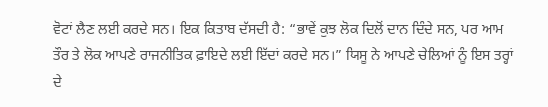ਵੋਟਾਂ ਲੈਣ ਲਈ ਕਰਦੇ ਸਨ। ਇਕ ਕਿਤਾਬ ਦੱਸਦੀ ਹੈ: “ਭਾਵੇਂ ਕੁਝ ਲੋਕ ਦਿਲੋਂ ਦਾਨ ਦਿੰਦੇ ਸਨ, ਪਰ ਆਮ ਤੌਰ ਤੇ ਲੋਕ ਆਪਣੇ ਰਾਜਨੀਤਿਕ ਫ਼ਾਇਦੇ ਲਈ ਇੱਦਾਂ ਕਰਦੇ ਸਨ।” ਯਿਸੂ ਨੇ ਆਪਣੇ ਚੇਲਿਆਂ ਨੂੰ ਇਸ ਤਰ੍ਹਾਂ ਦੇ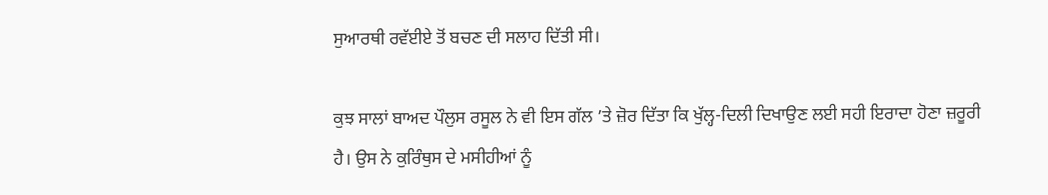ਸੁਆਰਥੀ ਰਵੱਈਏ ਤੋਂ ਬਚਣ ਦੀ ਸਲਾਹ ਦਿੱਤੀ ਸੀ।

ਕੁਝ ਸਾਲਾਂ ਬਾਅਦ ਪੌਲੁਸ ਰਸੂਲ ਨੇ ਵੀ ਇਸ ਗੱਲ ’ਤੇ ਜ਼ੋਰ ਦਿੱਤਾ ਕਿ ਖੁੱਲ੍ਹ-ਦਿਲੀ ਦਿਖਾਉਣ ਲਈ ਸਹੀ ਇਰਾਦਾ ਹੋਣਾ ਜ਼ਰੂਰੀ ਹੈ। ਉਸ ਨੇ ਕੁਰਿੰਥੁਸ ਦੇ ਮਸੀਹੀਆਂ ਨੂੰ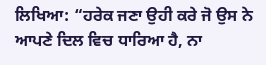ਲਿਖਿਆ: “ਹਰੇਕ ਜਣਾ ਉਹੀ ਕਰੇ ਜੋ ਉਸ ਨੇ ਆਪਣੇ ਦਿਲ ਵਿਚ ਧਾਰਿਆ ਹੈ, ਨਾ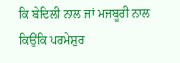ਕਿ ਬੇਦਿਲੀ ਨਾਲ ਜਾਂ ਮਜਬੂਰੀ ਨਾਲ ਕਿਉਂਕਿ ਪਰਮੇਸ਼ੁਰ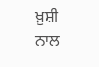ਖ਼ੁਸ਼ੀ ਨਾਲ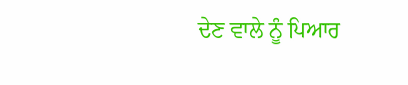ਦੇਣ ਵਾਲੇ ਨੂੰ ਪਿਆਰ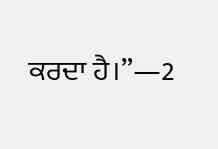ਕਰਦਾ ਹੈ।”—2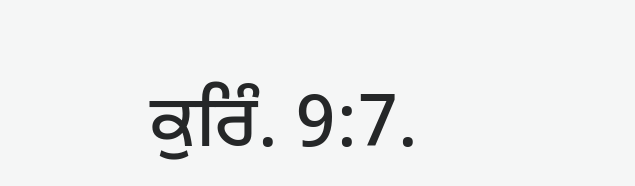ਕੁਰਿੰ. 9:7.